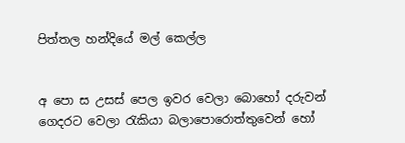පිත්තල හන්දියේ මල් කෙල්ල


අ පො ස උසස් පෙල ඉවර වෙලා බොහෝ දරුවන් ගෙදරට වෙලා රැකියා බලාපොරොත්තුවෙන් හෝ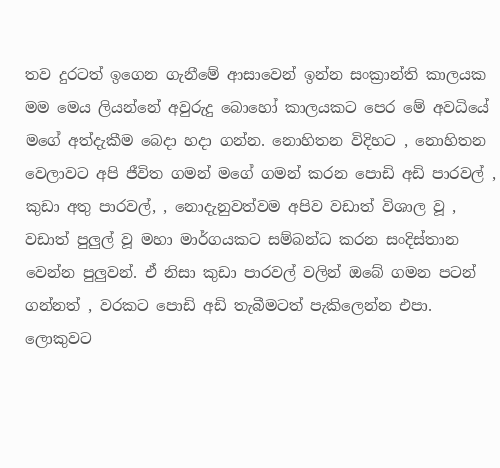තව දුරටත් ඉගෙන ගැනීමේ ආසාවෙන් ඉන්න සංක්‍රාන්ති කාලයක මම මෙය ලියන්නේ අවුරුදු බොහෝ කාලයකට පෙර මේ අවධියේ මගේ අත්දැකීම බෙදා හදා ගන්න. නොහිතන විදිහට , නොහිතන වෙලාවට අපි ජීවිත ගමන් මගේ ගමන් කරන පොඩි අඩි පාරවල් , කුඩා අතු පාරවල්, , නොදැනුවත්වම අපිව වඩාත් විශාල වූ , වඩාත් පුලුල් වූ මහා මාර්ගයකට සම්බන්ධ කරන සංදිස්තාන වෙන්න පුලුවන්. ඒ නිසා කුඩා පාරවල් වලින් ඔබේ ගමන පටන් ගන්නත් , වරකට පොඩි අඩි තැබීමටත් පැකිලෙන්න එපා. ලොකුවට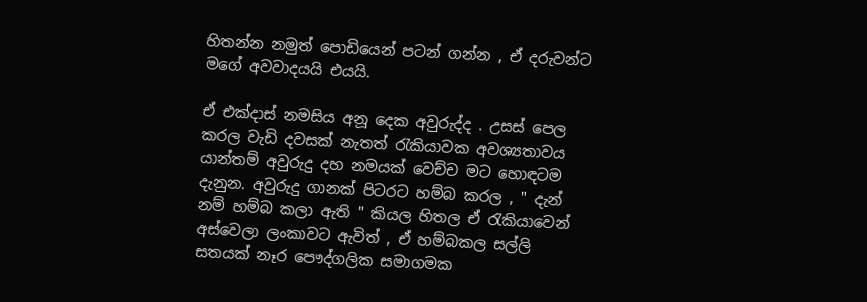හිතන්න නමුත් පොඩියෙන් පටන් ගන්න , ඒ දරුවන්ට මගේ අවවාදයයි එයයි.

ඒ එක්දාස් නමසිය අනූ දෙක අවුරුද්ද . උසස් පෙල කරල වැඩි දවසක් නැතත් රැකියාවක අවශ්‍යතාවය යාන්තම් අවුරුදු දහ නමයක් වෙච්ච මට හොඳටම දැනුන. අවුරුදු ගානක් පිටරට හම්බ කරල , " දැන් නම් හම්බ කලා ඇති " කියල හිතල ඒ රැකියාවෙන් අස්වෙලා ලංකාවට ඇවිත් , ඒ හම්බකල සල්ලි සතයක් නෑර පෞද්ගලික සමාගමක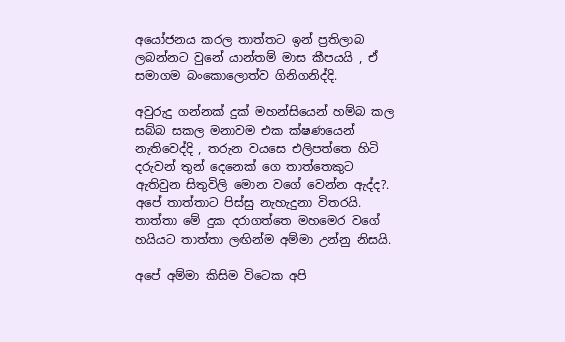අයෝජනය කරල තාත්තට ඉන් ප්‍රතිලාබ ලබන්නට වුනේ යාන්තම් මාස කීපයයි , ඒ සමාගම බංකොලොත්ව ගිනිගනිද්දි.

අවුරුදු ගන්නක් දුක් මහන්සියෙන් හම්බ කල සබ්බ සකල මනාවම එක ක්ෂණයෙන් නැතිවෙද්දි , තරුන වයසෙ එලිපත්තෙ හිටි දරුවන් තුන් දෙනෙක් ගෙ තාත්තෙකුට ඇතිවුන සිතුවිලි මොන වගේ වෙන්න ඇද්ද?. අපේ තාත්තාට පිස්සු නැහැදුනා විතරයි. තාත්තා මේ දුක දරාගත්තෙ මහමෙර වගේ හයියට තාත්තා ලඟින්ම අම්මා උන්නු නිසයි.

අපේ අම්මා කිසිම විටෙක අපි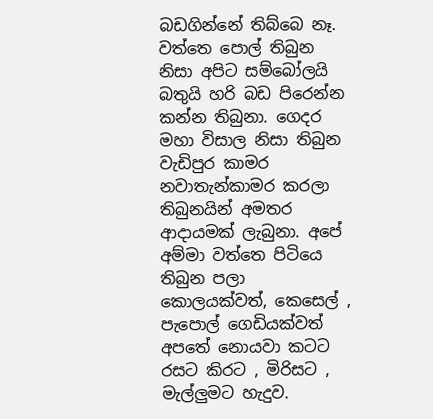බඩගින්නේ තිබ්බෙ නෑ. වත්තෙ පොල් තිබුන නිසා අපිට සම්බෝලයි බතුයි හරි බඩ පිරෙන්න කන්න තිබුනා. ගෙදර මහා විසාල නිසා තිබුන වැඩිපුර කාමර නවාතැන්කාමර කරලා තිබුනයින් අමතර ආදායමක් ලැබුනා. අපේ අම්මා වත්තෙ පිටියෙ තිබුන පලා කොලයක්වත්, කෙසෙල් , පැපොල් ගෙඩියක්වත් අපතේ නොයවා කටට රසට කිරට , මිරිසට , මැල්ලුමට හැදුව.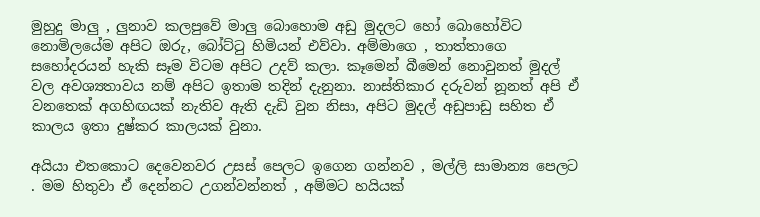මුහුදු මාලු , ලුනාව කලපුවේ මාලු බොහොම අඩු මුදලට හෝ බොහෝවිට නොමිලයේම අපිට ඔරු, බෝට්ටු හිමියන් එව්වා. අම්මාගෙ , තාත්තාගෙ සහෝදරයන් හැකි සෑම විටම අපිට උදව් කලා. කෑමෙන් බීමෙන් නොවුනත් මුදල් වල අවශ්‍යතාවය නම් අපිට ඉතාම තදින් දැනුනා. නාස්තිකාර දරුවන් නූනත් අපි ඒ වනතෙක් අගහිඟයක් නැතිව ඇති දැඩි වුන නිසා, අපිට මුදල් අඩුපාඩු සහිත ඒ කාලය ඉතා දුෂ්කර කාලයක් වුනා.

අයියා එතකොට දෙවෙනවර උසස් පෙලට ඉගෙන ගන්නව , මල්ලි සාමාන්‍ය පෙලට . මම හිතුවා ඒ දෙන්නට උගන්වන්නත් , අම්මට හයියක්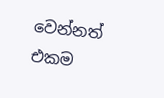වෙන්නත් එකම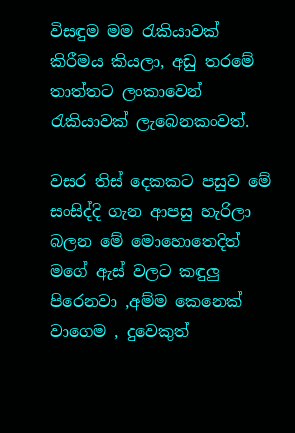විසඳුම මම රැකියාවක් කිරීමය කියලා, අඩු තරමේ තාත්තට ලංකාවෙන් රැකියාවක් ලැබෙනකංවත්.

වසර තිස් දෙකකට පසුව මේ සංසිද්දි ගැන ආපසු හැරිලා බලන මේ මොහොතෙදිත් මගේ ඇස් වලට කඳුලු පිරෙනවා ,අම්ම කෙනෙක් වාගෙම , දුවෙකුත්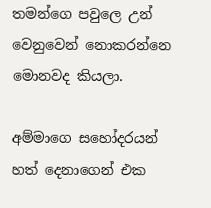තමන්ගෙ පවුලෙ උන් වෙනුවෙන් නොකරන්නෙ මොනවද කියලා.

අම්මාගෙ සහෝදරයන් හත් දෙනාගෙන් එක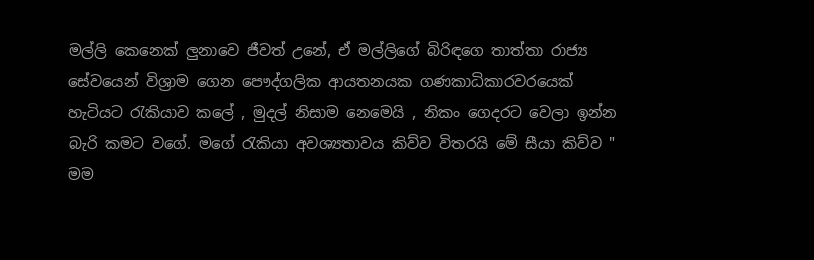මල්ලි කෙනෙක් ලුනාවෙ ජීවත් උනේ, ඒ මල්ලිගේ බිරිඳගෙ තාත්තා රාජ්‍ය සේවයෙන් විශ්‍රාම ගෙන පෞද්ගලික ආයතනයක ගණකාධිකාරවරයෙක් හැටියට රැකියාව කලේ , මුදල් නිසාම නෙමෙයි , නිකං ගෙදරට වෙලා ඉන්න බැරි කමට වගේ. මගේ රැකියා අවශ්‍යතාවය කිව්ව විතරයි මේ සීයා කිව්ව " මම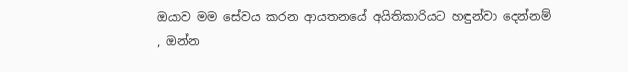ඔයාව මම සේවය කරන ආයතනයේ අයිතිකාරියට හඳුන්වා දෙන්නම් , ඔන්න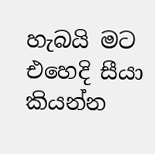හැබයි මට එහෙදි සීයා කියන්න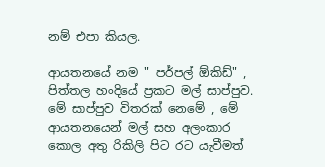නම් එපා කියල.

ආයතනයේ නම " පර්පල් ඕකිඩ්" , පිත්තල හංදියේ ප්‍රකට මල් සාප්පුව. මේ සාප්පුව විතරක් නෙමේ , මේ ආයතනයෙන් මල් සහ අලංකාර කොල අතු රිකිලි පිට රට යැවීමත්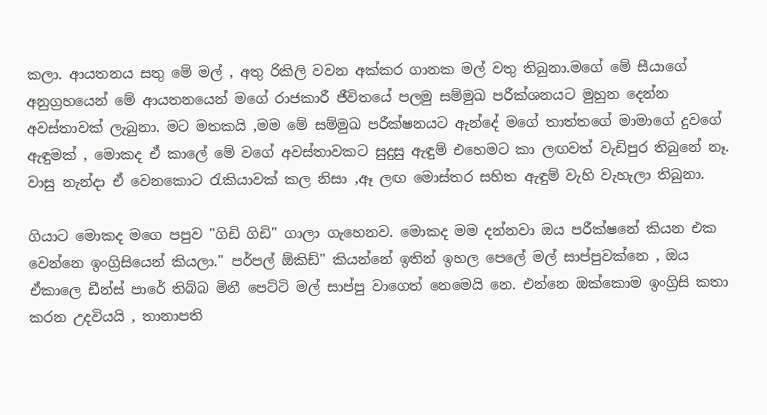කලා. ආයතනය සතු මේ මල් , අතු රිකිලි වවන අක්කර ගානක මල් වතු තිබුනා.මගේ මේ සීයාගේ අනුග්‍රහයෙන් මේ ආයතනයෙන් මගේ රාජකාරී ජීවිතයේ පලමු සම්මුඛ පරීක්ශනයට මුහුන දෙන්න අවස්තාවක් ලැබුනා. මට මතකයි ,මම මේ සම්මුඛ පරීක්ෂනයට ඇන්දේ මගේ තාත්තගේ මාමාගේ දුවගේ ඇඳුමක් , මොකද ඒ කාලේ මේ වගේ අවස්තාවකට සුදුසු ඇඳුම් එහෙමට කා ලඟවත් වැඩිපුර තිබුනේ නෑ. වාසු නැන්දා ඒ වෙනකොට රැකියාවක් කල නිසා ,ඈ ලඟ මොස්තර සහිත ඇඳුම් වැහි වැහැලා තිබුනා.

ගියාට මොකද මගෙ පපුව "ගිඩි ගිඩි" ගාලා ගැහෙනව. මොකද මම දන්නවා ඔය පරීක්ෂනේ කියන එක වෙන්නෙ ඉංග්‍රිසියෙන් කියලා." පර්පල් ඕකිඩ්" කියන්නේ ඉතින් ඉහල පෙලේ මල් සාප්පුවක්නෙ , ඔය ඒකාලෙ ඩීන්ස් පාරේ තිබ්බ මිනී පෙට්ටි මල් සාප්පු වාගෙත් නෙමෙයි නෙ. එන්නෙ ඔක්කොම ඉංග්‍රිසි කතා කරන උදවියයි , තානාපති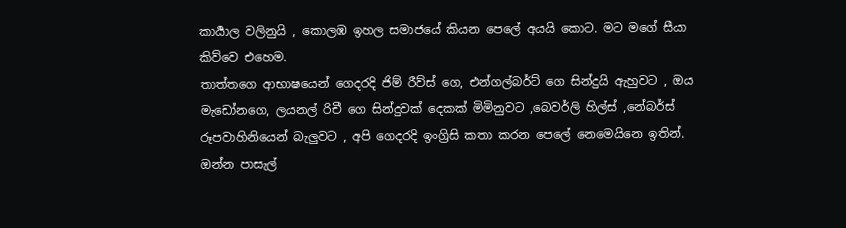කාර්‍යාල වලිනුයි , කොලඹ ඉහල සමාජයේ කියන පෙලේ අයයි කොට. මට මගේ සීයා කිව්වෙ එහෙම.
තාත්තගෙ ආභාෂයෙන් ගෙදරදි ජිම් රීව්ස් ගෙ, එන්ගල්බර්ට් ගෙ සින්දුයි ඇහුවට , ඔය මැඩෝනගෙ, ලයනල් රිචී ගෙ සින්දුවක් දෙකක් මිමිනුවට ,බෙවර්ලි හිල්ස් ,නේබර්ස් රූපවාහිනියෙන් බැලුවට , අපි ගෙදරදි ඉංග්‍රිසි කතා කරන පෙලේ නෙමෙයිනෙ ඉතින්. ඔන්න පාසැල්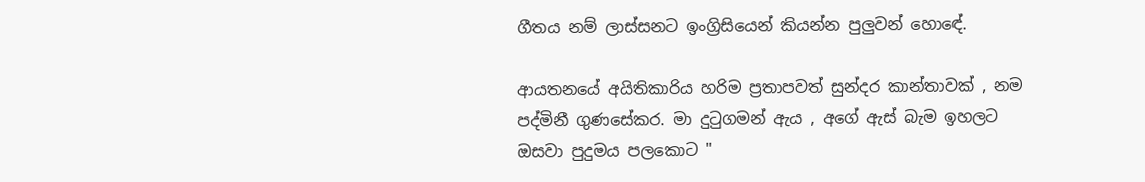ගීතය නම් ලාස්සනට ඉංග්‍රිසියෙන් කියන්න පුලුවන් හොඳේ.

ආයතනයේ අයිතිකාරිය හරිම ප්‍රතාපවත් සුන්දර කාන්තාවක් , නම පද්මිනී ගුණසේකර. මා දුටුගමන් ඇය , අගේ ඇස් බැම ඉහලට ඔසවා පුදුමය පලකොට "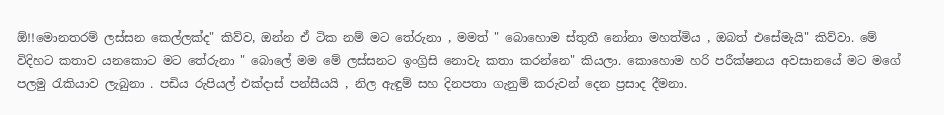ඕ!!මොනතරම් ලස්සන කෙල්ලක්ද" කිව්ව, ඔන්න ඒ ටික නම් මට තේරුනා , මමත් " බොහොම ස්තුතී නෝනා මහත්මිය , ඔබත් එසේමැයි" කිව්වා. මේ විදිහට කතාව යනකොට මට තේරුනා " බොලේ මම මේ ලස්සනට ඉංග්‍රිසි නොවැ කතා කරන්නෙ" කියලා. කොහොම හරි පරීක්ෂනය අවසානයේ මට මගේ පලමු රැකියාව ලැබුනා . පඩිය රුපියල් එක්දාස් පන්සීයයි , නිල ඇඳුම් සහ දිනපතා ගැනුම් කරුවන් දෙන ප්‍රසාද දීමනා.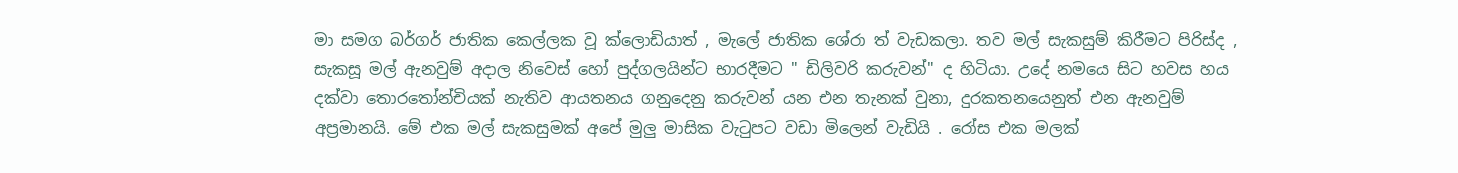මා සමග බර්ගර් ජාතික කෙල්ලක වූ ක්ලොඩියාත් , මැලේ ජාතික ශේරා ත් වැඩකලා. තව මල් සැකසුම් කිරීමට පිරිස්ද , සැකසූ මල් ඇනවුම් අදාල නිවෙස් හෝ පුද්ගලයින්ට භාරදීමට " ඩිලිවරි කරුවන්" ද හිටියා. උදේ නමයෙ සිට හවස හය දක්වා තොරතෝන්චියක් නැතිව ආයතනය ගනුදෙනු කරුවන් යන එන තැනක් වුනා, දුරකතනයෙනුත් එන ඇනවුම් අප්‍රමානයි. මේ එක මල් සැකසුමක් අපේ මුලු මාසික වැටුපට වඩා මිලෙන් වැඩියි . රෝස එක මලක්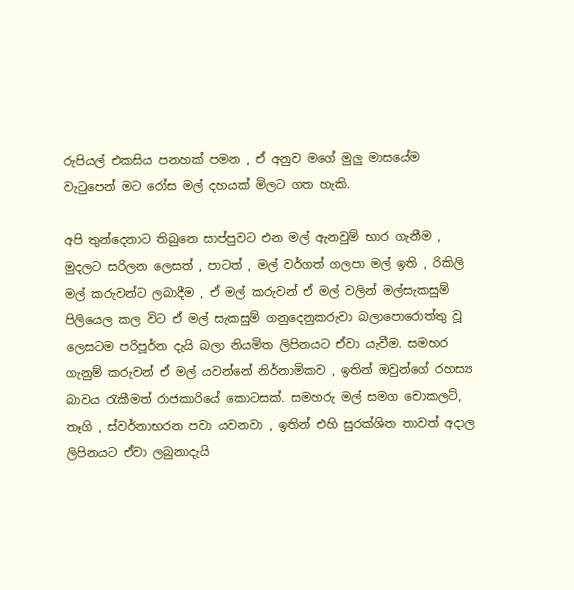රුපියල් එකසිය පනහක් පමන , ඒ අනුව මගේ මුලු මාසයේම වැටුපෙන් මට රෝස මල් දහයක් මිලට ගත හැකි.

අපි තුන්දෙනාට තිබුනෙ සාප්පුවට එන මල් ඇනවුම් භාර ගැනීම , මුදලට සරිලන ලෙසත් , පාටත් , මල් වර්ගත් ගලපා මල් ඉති , රිකිලි මල් කරුවන්ට ලබාදීම , ඒ මල් කරුවන් ඒ මල් වලින් මල්සැකසුම් පිලියෙල කල විට ඒ මල් සැකසුම් ගනුදෙනුකරුවා බලාපොරොත්තු වූ ලෙසටම පරිපූර්න දැයි බලා නියමිත ලිපිනයට ඒවා යැවීම. සමහර ගැනුම් කරුවන් ඒ මල් යවන්නේ නිර්නාමිකව , ඉතින් ඔවුන්ගේ රහස්‍ය බාවය රැකීමත් රාජකාරියේ කොටසක්. සමහරු මල් සමග චොකලට්, තෑගි , ස්වර්නාභරන පවා යවනවා , ඉතින් එහි සුරක්ශිත තාවත් අදාල ලිපිනයට ඒවා ලබුනාදැයි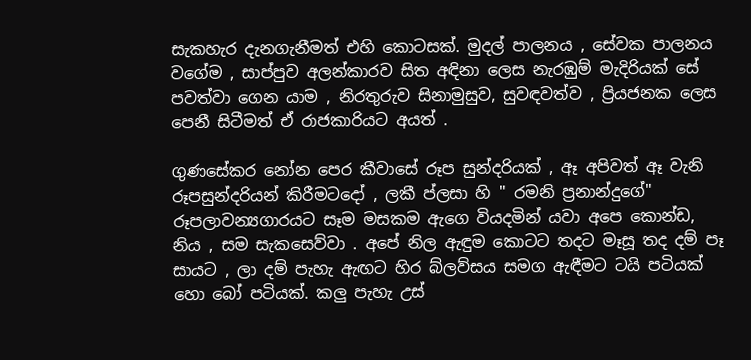සැකහැර දැනගැනීමත් එහි කොටසක්. මුදල් පාලනය , සේවක පාලනය වගේම , සාප්පුව අලන්කාරව සිත අඳිනා ලෙස නැරඹුම් මැදිරියක් සේ පවත්වා ගෙන යාම , නිරතුරුව සිනාමුසුව, සුවඳවත්ව , ප්‍රියජනක ලෙස පෙනී සිටීමත් ඒ රාජකාරියට අයත් .

ගුණසේකර නෝන පෙර කීවාසේ රූප සුන්දරියක් , ඈ අපිවත් ඈ වැනි රූපසුන්දරියන් කිරීමටදෝ , ලකී ප්ලසා හි " රමනි ප්‍රනාන්දුගේ" රූපලාවන්‍යගාරයට සෑම මසකම ඇගෙ වියදමින් යවා අපෙ කොන්ඩ, නිය , සම සැකසෙව්වා . අපේ නිල ඇඳුම කොටට තදට මෑසූ තද දම් පෑ සායට , ලා දම් පැහැ ඇඟට හිර බ්ලව්සය සමග ඇඳීමට ටයි පටියක් හො බෝ පටියක්. කලු පැහැ උස්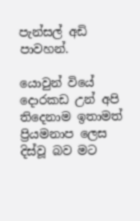පැන්සල් අඩි පාවහන්.

යොවුන් වියේ දොරකඩ උන් අපි තිදෙනාම ඉතාමත් ප්‍රියමනාප ලෙස දිස්වූ බව මට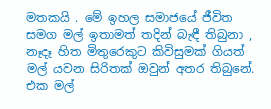මතකයි . මේ ඉහල සමාජයේ ජීවිත සමග මල් ඉතාමත් තදින් බැඳී තිබුනා , නෑදෑ හිත මිතුරෙකුට කිවිසුමක් ගියත් මල් යවන සිරිතක් ඔවුන් අතර තිබුනේ. එක මල්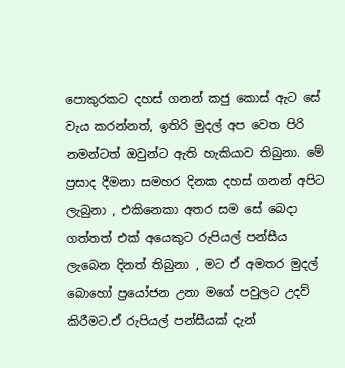පොකුරකට දහස් ගනන් කජු කොස් ඇට සේ වැය කරන්නත්, ඉතිරි මුදල් අප වෙත පිරි නමන්ටත් ඔවුන්ට ඇති හැකියාව තිබුනා. මේ ප්‍රසාද දීමනා සමහර දිනක දහස් ගනන් අපිට ලැබුනා , එකිනෙකා අතර සම සේ බෙදා ගත්තත් එක් අයෙකුට රුපියල් පන්සීය ලැබෙන දිනත් තිබුනා , මට ඒ අමතර මුදල් බොහෝ ප්‍රයෝජන උනා මගේ පවුලට උදව් කිරීමට.ඒ රුපියල් පන්සීයක් දැන්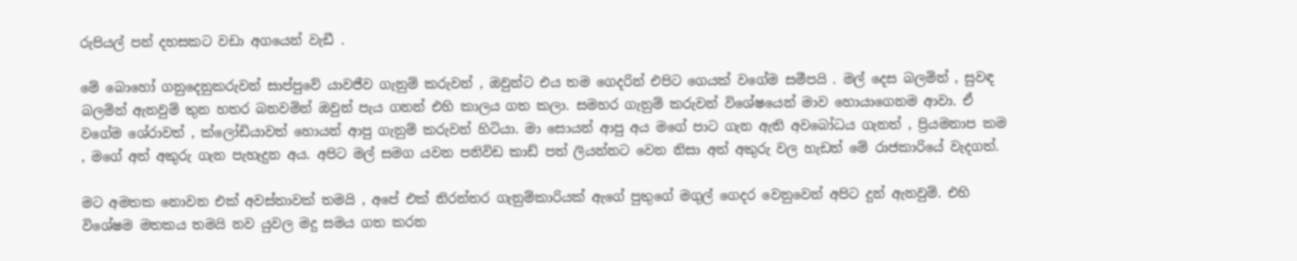රුපියල් පන් දහසකට වඩා අගයෙන් වැඩී .

මේ බොහෝ ගනුදෙනුකරුවන් සාප්පුවේ යාවජීව ගැනුම් කරුවන් , ඔවුන්ට එය තම ගෙදරින් එපිට ගෙයක් වගේම සමීපයි . මල් දෙස බලමින් , සුවඳ බලමින් ඇනවුම් තුන හතර බනවමින් ඔවුන් පැය ගනන් එහි කාලය ගත කලා. සමහර ගැනුම් කරුවන් විශේෂයෙන් මාව හොයාගෙනම ආවා. ඒ වගේම ශේරාවත් , ක්ලෝඩියාවත් හොයන් ආපු ගැනුම් කරුවන් හිටියා. මා සොයන් ආපු අය මගේ පාට ගැන ඇති අවබෝධය ගැනත් , ප්‍රියමනාප කම , මගේ අත් අකුරු ගැන පැහැදුන අය. අපිට මල් සමග යවන පනිවිඩ කාඩ් පත් ලියන්නට වෙන නිසා අත් අකුරු වල හැඩත් මේ රාජකාරියේ වැදගත්.

මට අමතක නොවන එක් අවස්තාවක් තමයි , අපේ එක් නිරන්තර ගැනුම්කාරියක් ඇගේ පුතුගේ මගුල් ගෙදර වෙනුවෙන් අපිට දුන් ඇනවුම්. එහි විශේෂම මතකය තමයි නව යුවල මදු සමය ගත කරන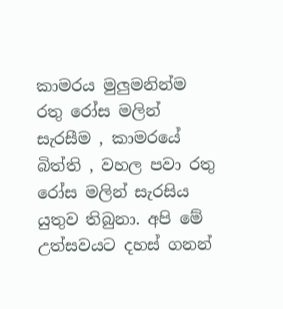කාමරය මුලුමනින්ම රතු රෝස මලින් සැරසීම , කාමරයේ බිත්ති , වහල පවා රතු රෝස මලින් සැරසිය යුතුව තිබුනා. අපි මේ උත්සවයට දහස් ගනන්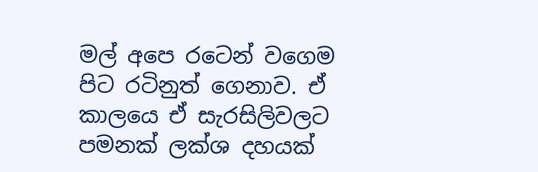මල් අපෙ රටෙන් වගෙම පිට රටිනුත් ගෙනාව. ඒ කාලයෙ ඒ සැරසිලිවලට පමනක් ලක්ශ දහයක්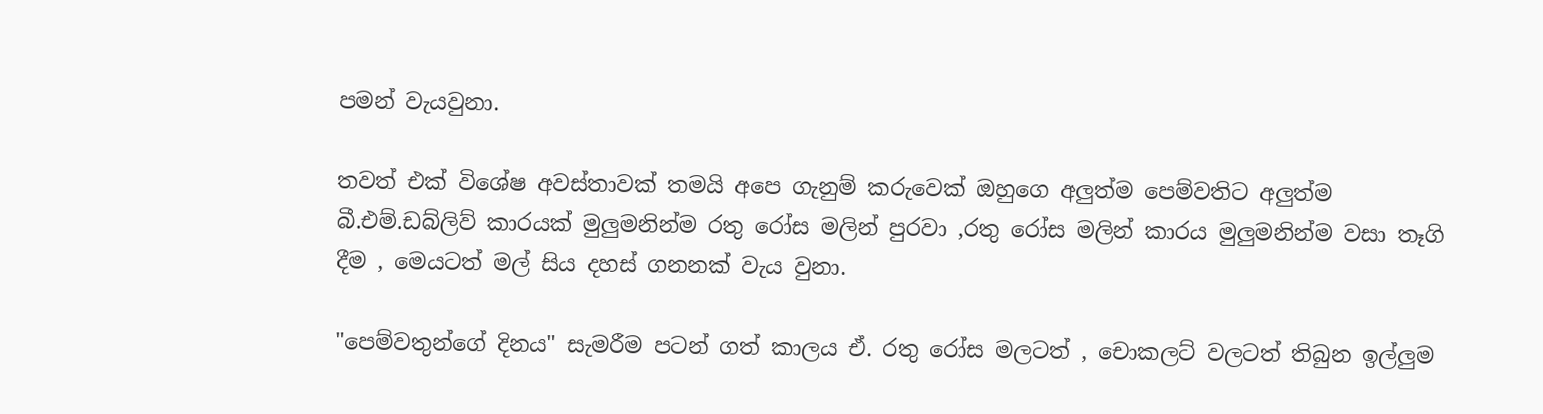පමන් වැයවුනා.

තවත් එක් විශේෂ අවස්තාවක් තමයි අපෙ ගැනුම් කරුවෙක් ඔහුගෙ අලුත්ම පෙම්වතිට අලුත්ම බී.එම්.ඩබ්ලිව් කාරයක් මුලුමනින්ම රතු රෝස මලින් පුරවා ,රතු රෝස මලින් කාරය මුලුමනින්ම වසා තෑගි දීම , මෙයටත් මල් සිය දහස් ගනනක් වැය වුනා.

"පෙම්වතුන්ගේ දිනය" සැමරීම පටන් ගත් කාලය ඒ. රතු රෝස මලටත් , චොකලට් වලටත් තිබුන ඉල්ලුම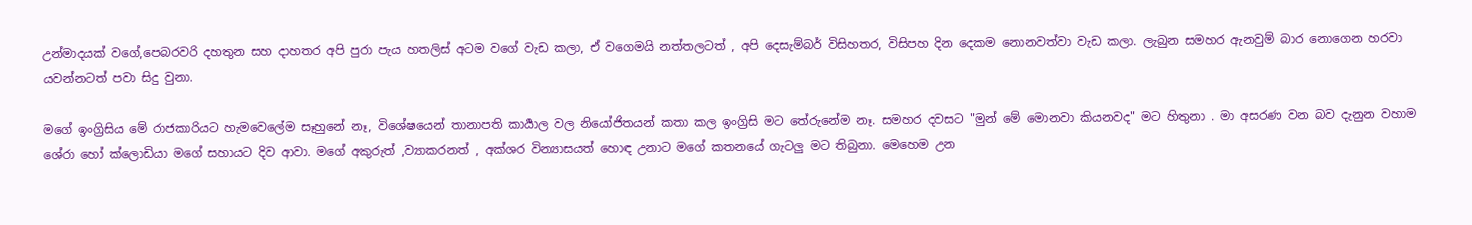උන්මාදයක් වගේ,පෙබරවරි දහතුන සහ දාහතර අපි පුරා පැය හතලිස් අටම වගේ වැඩ කලා, ඒ වගෙමයි නත්තලටත් , අපි දෙසැම්බර් විසිහතර, විසිපහ දින දෙකම නොනවත්වා වැඩ කලා. ලැබුන සමහර ඇනවුම් බාර නොගෙන හරවා යවන්නටත් පවා සිදු වුනා.

මගේ ඉංග්‍රිසිය මේ රාජකාරියට හැමවෙලේම සෑහුනේ නෑ, විශේෂයෙන් තානාපති කාර්‍යාල වල නියෝජිතයන් කතා කල ඉංග්‍රිසි මට තේරුනේම නෑ. සමහර දවසට "මුන් මේ මොනවා කියනවද" මට හිතුනා . මා අසරණ වන බව දැනුන වහාම ශේරා හෝ ක්ලොඩියා මගේ සහායට දිව ආවා. මගේ අකුරුත් ,ව්‍යාකරනත් , අක්ශර වින්‍යාසයත් හොඳ උනාට මගේ කතනයේ ගැටලු මට තිබුනා. මෙහෙම උන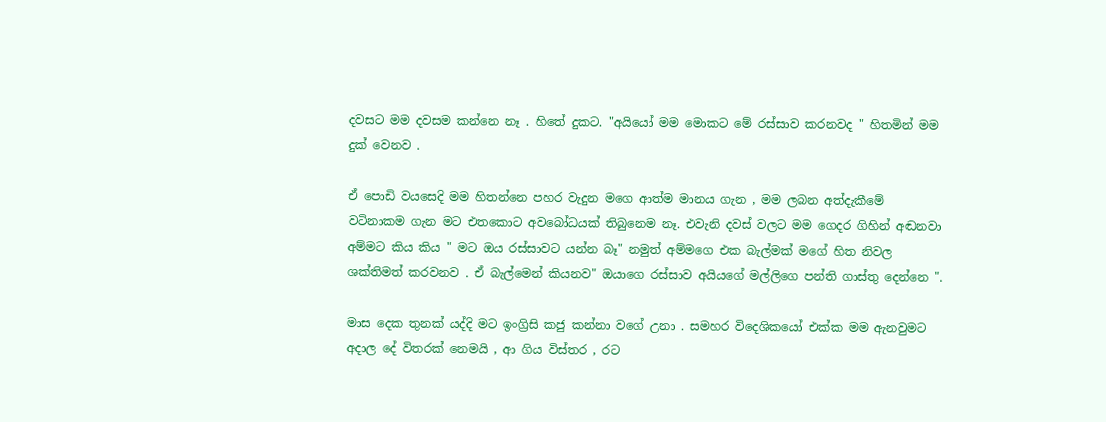දවසට මම දවසම කන්නෙ නෑ . හිතේ දුකට. "අයියෝ මම මොකට මේ රස්සාව කරනවද " හිතමින් මම දුක් වෙනව .

ඒ පොඩි වයසෙදි මම හිතන්නෙ පහර වැදුන මගෙ ආත්ම මානය ගැන , මම ලබන අත්දැකීමේ වටිනාකම ගැන මට එතකොට අවබෝධයක් තිබුනෙම නෑ. එවැනි දවස් වලට මම ගෙදර ගිහින් අඬනවා අම්මට කිය කිය " මට ඔය රස්සාවට යන්න බෑ" නමුත් අම්මගෙ එක බැල්මක් මගේ හිත නිවල ශක්තිමත් කරවනව . ඒ බැල්මෙන් කියනව" ඔයාගෙ රස්සාව අයියගේ මල්ලිගෙ පන්ති ගාස්තු දෙන්නෙ ".

මාස දෙක තුනක් යද්දි මට ඉංග්‍රිසි කජු කන්නා වගේ උනා . සමහර විදෙශිකයෝ එක්ක මම ඇනවුමට අදාල දේ විතරක් නෙමයි , ආ ගිය විස්තර , රට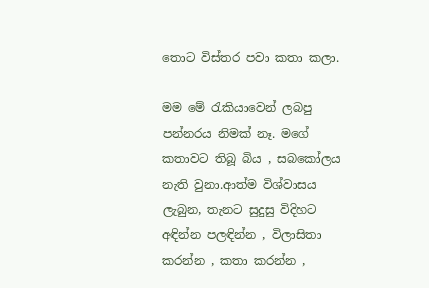තොට විස්තර පවා කතා කලා.

මම මේ රැකියාවෙන් ලබපු පන්නරය නිමක් නෑ. මගේ කතාවට තිබූ බිය , සබකෝලය නැති වුනා.ආත්ම විශ්වාසය ලැබුන, තැනට සුදුසු විදිහට අඳින්න පලඳින්න , විලාසිතා කරන්න , කතා කරන්න ,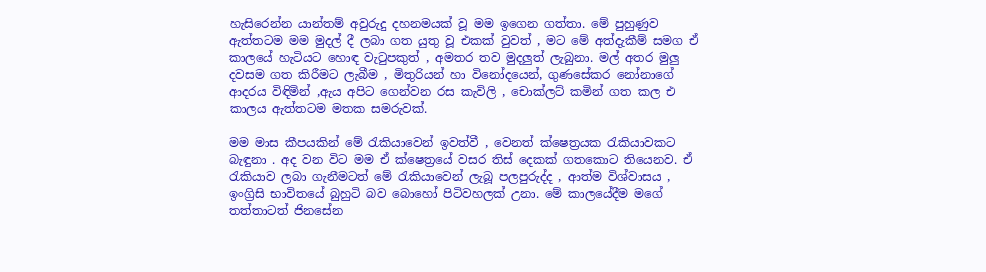හැසිරෙන්න යාන්තම් අවුරුදු දහනමයක් වූ මම ඉගෙන ගත්තා. මේ පුහුණුව ඇත්තටම මම මුදල් දී ලබා ගත යුතු වූ එකක් වුවත් , මට මේ අත්දැකීම් සමග ඒ කාලයේ හැටියට හොඳ වැටුපකුත් , අමතර තව මුදලුත් ලැබුනා. මල් අතර මුලු දවසම ගත කිරීමට ලැබීම , මිතුරියන් හා විනෝදයෙන්, ගුණසේකර නෝනාගේ ආදරය විඳිමින් ,ඇය අපිට ගෙන්වන රස කැවිලි , චොක්ලට් කමින් ගත කල එ කාලය ඇත්තටම මතක සමරුවක්.

මම මාස කීපයකින් මේ රැකියාවෙන් ඉවත්වී , වෙනත් ක්ෂෙත්‍රයක රැකියාවකට බැඳුනා . අද වන විට මම ඒ ක්ෂෙත්‍රයේ වසර තිස් දෙකක් ගතකොට තියෙනව. ඒ රැකියාව ලබා ගැනීමටත් මේ රැකියාවෙන් ලැබූ පලපුරුද්ද , ආත්ම විශ්වාසය , ඉංග්‍රිසි භාවිතයේ බුහුටි බව බොහෝ පිටිවහලක් උනා. මේ කාලයේදීම මගේ තත්තාටත් ජිනසේන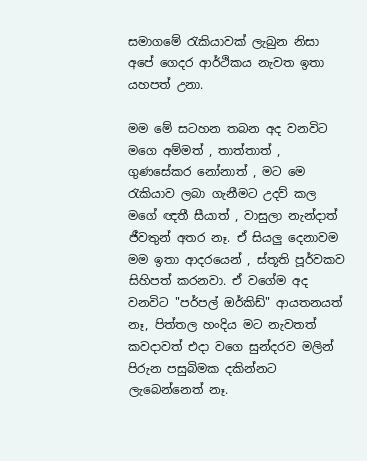සමාගමේ රැකියාවක් ලැබුන නිසා අපේ ගෙදර ආර්ථිකය නැවත ඉතා යහපත් උනා.

මම මේ සටහන තබන අද වනවිට මගෙ අම්මත් , තාත්තාත් , ගුණසේකර නෝනාත් , මට මෙ රැකියාව ලබා ගැනීමට උදව් කල මගේ ඥතී සීයාත් , වාසුලා නැන්දාත් ජීවතුන් අතර නෑ. ඒ සියලු දෙනාවම මම ඉතා ආදරයෙන් , ස්තූති පූර්වකව සිහිපත් කරනවා. ඒ වගේම අද වනවිට "පර්පල් ඔර්කිඩ්" ආයතනයත් නෑ, පිත්තල හංදිය මට නැවතත් කවදාවත් එදා වගෙ සුන්දරව මලින් පිරුන පසුබිමක දකින්නට ලැබෙන්නෙත් නෑ.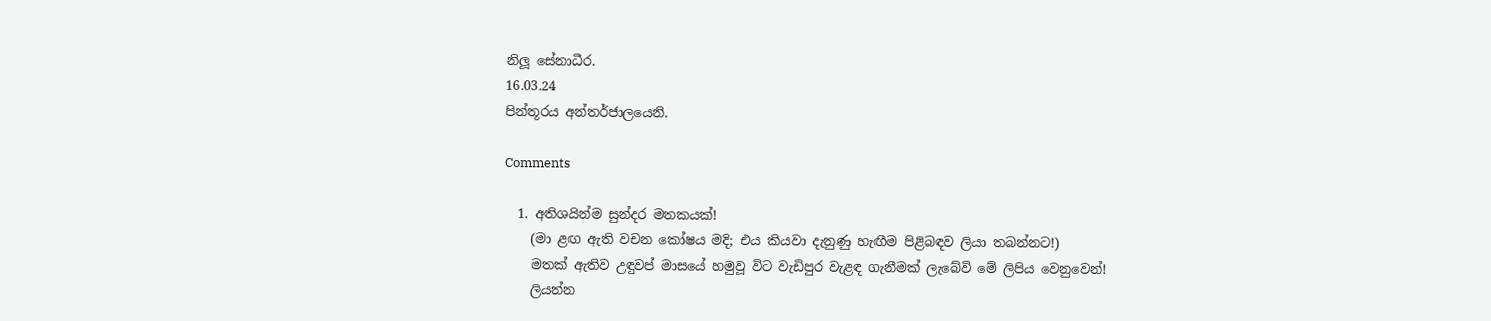නිලූ සේනාධීර.
16.03.24
පින්තූරය අන්තර්ජාලයෙනි.

Comments

  1. අතිශයින්ම සුන්දර මතකයක්!
    (මා ළඟ ඇති වචන කෝෂය මදි; එය කියවා දැනුණු හැඟීම පිළිබඳව ලියා තබන්නට!)
    මතක් ඇතිව උඳුවප් මාසයේ හමුවූ විට වැඩිපුර වැළඳ ගැනීමක් ලැබේවි මේ ලිපිය වෙනුවෙන්!
    ලියන්න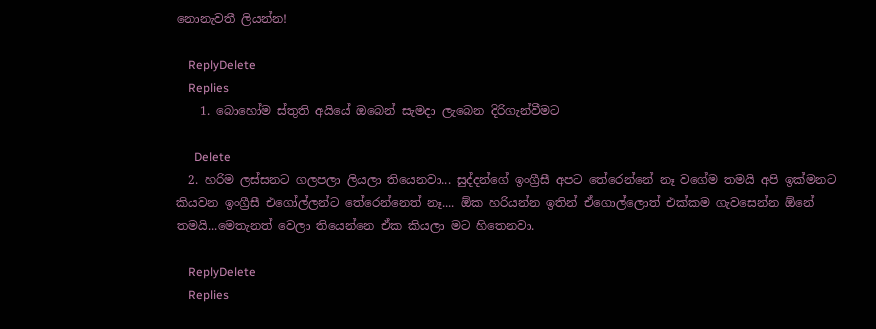නොනැවතී ලියන්න!

    ReplyDelete
    Replies
    1. බොහෝම ස්තුති අයියේ ඔබෙන් සැමදා ලැබෙන දිරිගැන්වීමට

      Delete
  2. හරිම ලස්සනට ගලපලා ලියලා තියෙනවා... සුද්දන්ගේ ඉංග්‍රීසී අපට තේරෙන්නේ නෑ වගේම තමයි අපි ඉක්මනට කියවන ඉංග්‍රීසී එගෝල්ලන්ට තේරෙන්නෙත් නෑ.... ඕක හරියන්න ඉතින් ඒගොල්ලොත් එක්කම ගැවසෙන්න ඕනේ තමයි...මෙතැනත් වෙලා තියෙන්නෙ ඒක කියලා මට හිතෙනවා.

    ReplyDelete
    Replies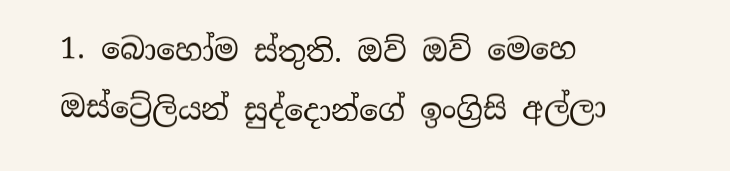1. බොහෝම ස්තුති. ඔව් ඔව් මෙහෙ ඔස්ට්‍රේලියන් සුද්දොන්ගේ ඉංග්‍රිසි අල්ලා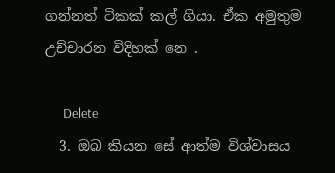ගන්නත් ටිකක් කල් ගියා. ඒක අමුතුම උච්චාරන විදිහක් නෙ .

      Delete
  3. ඔබ කියන සේ ආත්ම විශ්වාසය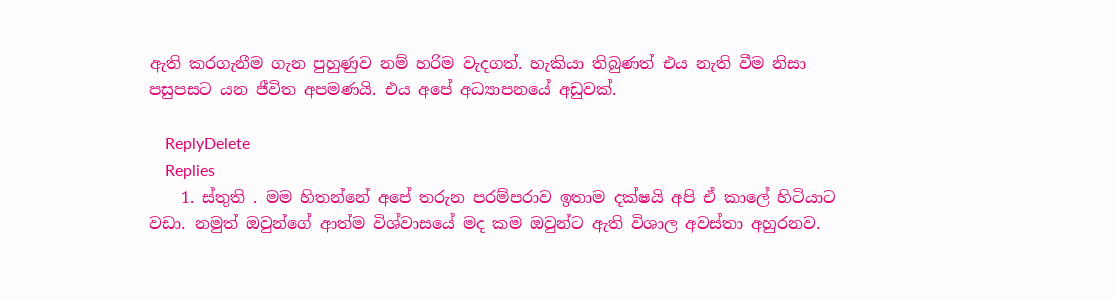ඇති කරගැනීම ගැන පුහුණුව නම් හරිම වැදගත්. හැකියා තිබුණත් එය නැති වීම නිසා පසුපසට යන ජීවිත අපමණයි. එය අපේ අධ්‍යාපනයේ අඩුවක්.

    ReplyDelete
    Replies
    1. ස්තුති . මම හිතන්නේ අපේ තරුන පරම්පරාව ඉතාම දක්ෂයි අපි ඒ කාලේ හිටියාට වඩා. නමුත් ඔවුන්ගේ ආත්ම විශ්වාසයේ මද කම ඔවුන්ට ඇති විශාල අවස්තා අහුරනව.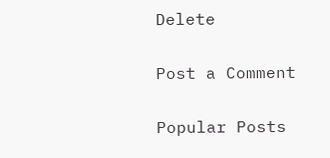Delete

Post a Comment

Popular Posts